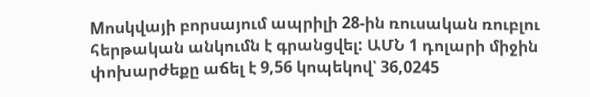Мոսկվայի բորսայում ապրիլի 28-ին ռուսական ռուբլու հերթական անկումն է գրանցվել: ԱՄՆ 1 դոլարի միջին փոխարժեքը աճել է 9,56 կոպեկով՝ 36,0245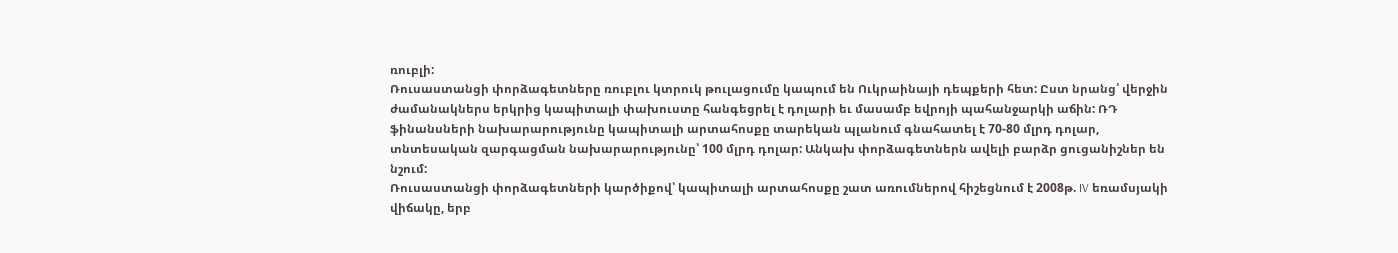ռուբլի:
Ռուսաստանցի փորձագետները ռուբլու կտրուկ թուլացումը կապում են Ուկրաինայի դեպքերի հետ: Ըստ նրանց՝ վերջին ժամանակներս երկրից կապիտալի փախուստը հանգեցրել է դոլարի եւ մասամբ եվրոյի պահանջարկի աճին: ՌԴ ֆինանսների նախարարությունը կապիտալի արտահոսքը տարեկան պլանում գնահատել է 70-80 մլրդ դոլար, տնտեսական զարգացման նախարարությունը՝ 100 մլրդ դոլար: Անկախ փորձագետներն ավելի բարձր ցուցանիշներ են նշում:
Ռուսաստանցի փորձագետների կարծիքով՝ կապիտալի արտահոսքը շատ առումներով հիշեցնում է 2008թ. IV եռամսյակի վիճակը, երբ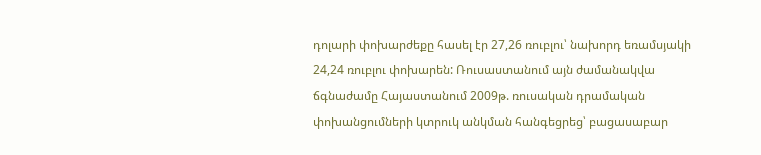դոլարի փոխարժեքը հասել էր 27,26 ռուբլու՝ նախորդ եռամսյակի 24,24 ռուբլու փոխարեն: Ռուսաստանում այն ժամանակվա ճգնաժամը Հայաստանում 2009թ. ռուսական դրամական փոխանցումների կտրուկ անկման հանգեցրեց՝ բացասաբար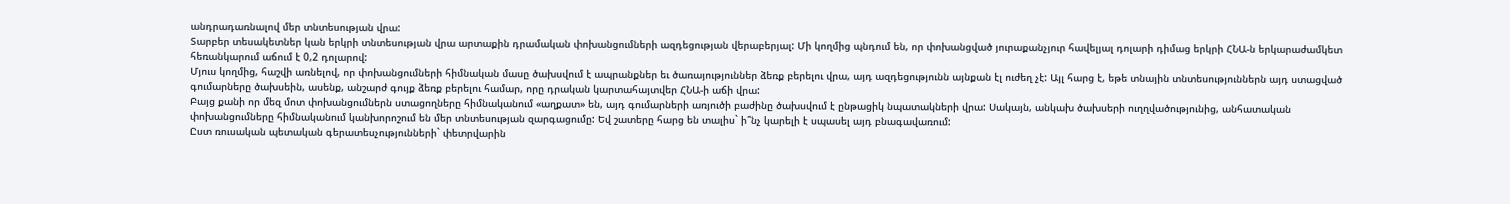անդրադառնալով մեր տնտեսության վրա:
Տարբեր տեսակետներ կան երկրի տնտեսության վրա արտաքին դրամական փոխանցումների ազդեցության վերաբերյալ: Մի կողմից պնդում են, որ փոխանցված յուրաքանչյուր հավելյալ դոլարի դիմաց երկրի ՀՆԱ-ն երկարաժամկետ հեռանկարում աճում է 0,2 դոլարով:
Մյուս կողմից, հաշվի առնելով, որ փոխանցումների հիմնական մասը ծախսվում է ապրանքներ եւ ծառայություններ ձեռք բերելու վրա, այդ ազդեցությունն այնքան էլ ուժեղ չէ: Այլ հարց է, եթե տնային տնտեսություններն այդ ստացված գումարները ծախսեին, ասենք, անշարժ գույք ձեռք բերելու համար, որը դրական կարտահայտվեր ՀՆԱ-ի աճի վրա:
Բայց քանի որ մեզ մոտ փոխանցումներն ստացողները հիմնականում «աղքատ» են, այդ գումարների առյուծի բաժինը ծախսվում է ընթացիկ նպատակների վրա: Սակայն, անկախ ծախսերի ուղղվածությունից, անհատական փոխանցումները հիմնականում կանխորոշում են մեր տնտեսության զարգացումը: Եվ շատերը հարց են տալիս` ի՞նչ կարելի է սպասել այդ բնագավառում:
Ըստ ռուսական պետական գերատեսչությունների` փետրվարին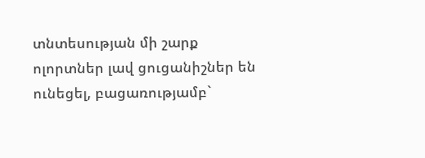տնտեսության մի շարք ոլորտներ լավ ցուցանիշներ են ունեցել, բացառությամբ`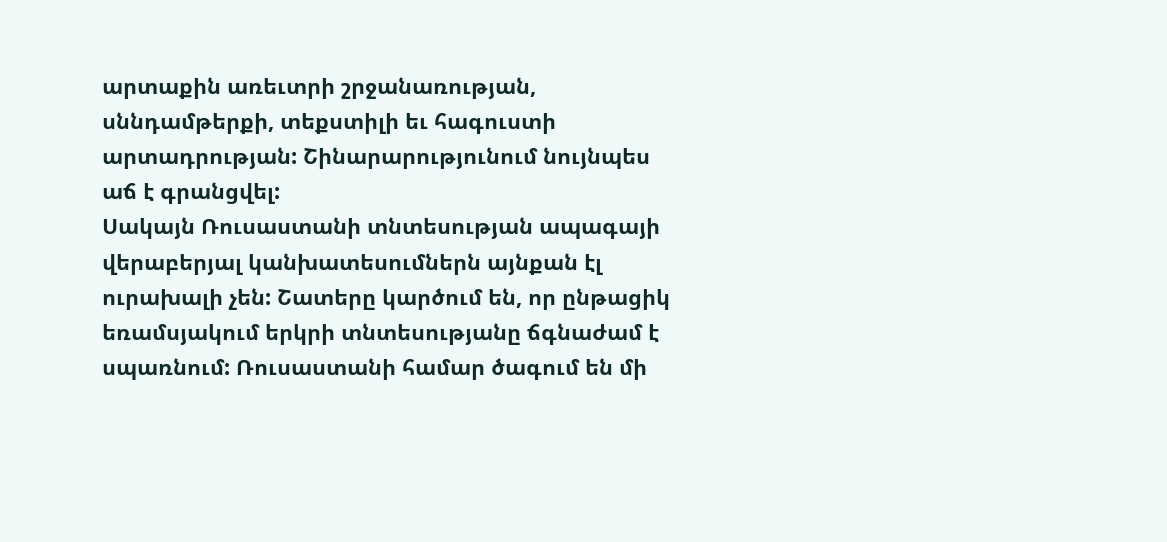արտաքին առեւտրի շրջանառության, սննդամթերքի, տեքստիլի եւ հագուստի արտադրության: Շինարարությունում նույնպես աճ է գրանցվել:
Սակայն Ռուսաստանի տնտեսության ապագայի վերաբերյալ կանխատեսումներն այնքան էլ ուրախալի չեն: Շատերը կարծում են, որ ընթացիկ եռամսյակում երկրի տնտեսությանը ճգնաժամ է սպառնում: Ռուսաստանի համար ծագում են մի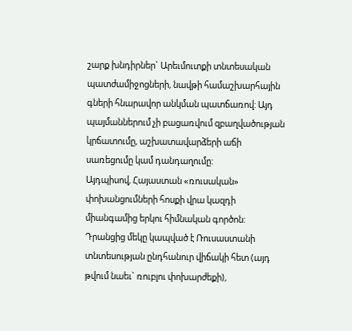շարք խնդիրներ` Արեւմուտքի տնտեսական պատժամիջոցների, նավթի համաշխարհային գների հնարավոր անկման պատճառով: Այդ պայմաններում չի բացառվում զբաղվածության կրճատումը, աշխատավարձերի աճի սառեցումը կամ դանդաղումը:
Այդպիսով, Հայաստան «ռուսական» փոխանցումների հոսքի վրա կազդի միանգամից երկու հիմնական գործոն: Դրանցից մեկը կապված է Ռուսաստանի տնտեսության ընդհանուր վիճակի հետ (այդ թվում նաեւ` ռուբլու փոխարժեքի),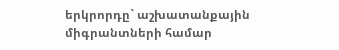երկրորդը` աշխատանքային միգրանտների համար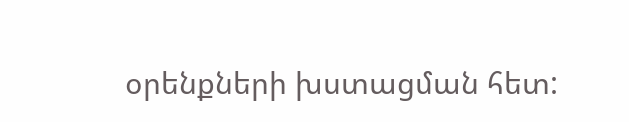օրենքների խստացման հետ: